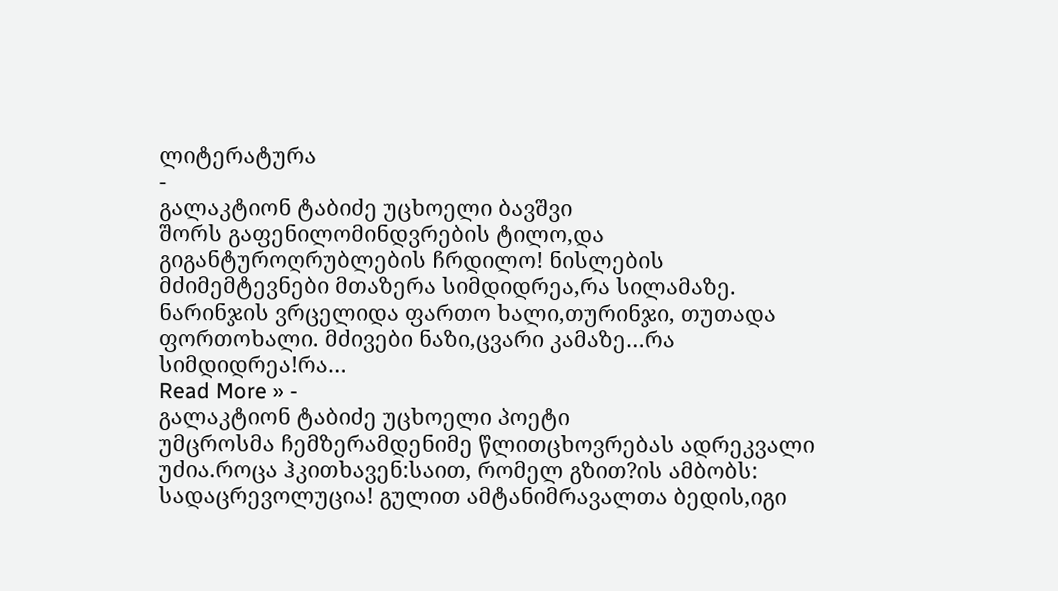ლიტერატურა
-
გალაკტიონ ტაბიძე უცხოელი ბავშვი
შორს გაფენილომინდვრების ტილო,და გიგანტუროღრუბლების ჩრდილო! ნისლების მძიმემტევნები მთაზერა სიმდიდრეა,რა სილამაზე. ნარინჯის ვრცელიდა ფართო ხალი,თურინჯი, თუთადა ფორთოხალი. მძივები ნაზი,ცვარი კამაზე…რა სიმდიდრეა!რა…
Read More » -
გალაკტიონ ტაბიძე უცხოელი პოეტი
უმცროსმა ჩემზერამდენიმე წლითცხოვრებას ადრეკვალი უძია.როცა ჰკითხავენ:საით, რომელ გზით?ის ამბობს: სადაცრევოლუცია! გულით ამტანიმრავალთა ბედის,იგი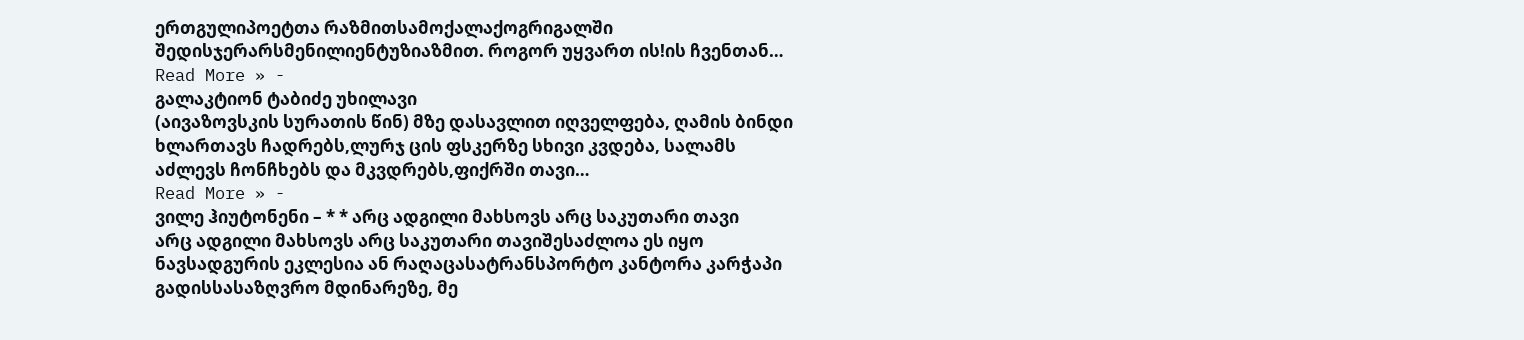ერთგულიპოეტთა რაზმითსამოქალაქოგრიგალში შედისჯერარსმენილიენტუზიაზმით. როგორ უყვართ ის!ის ჩვენთან…
Read More » -
გალაკტიონ ტაბიძე უხილავი
(აივაზოვსკის სურათის წინ) მზე დასავლით იღველფება, ღამის ბინდი ხლართავს ჩადრებს,ლურჯ ცის ფსკერზე სხივი კვდება, სალამს აძლევს ჩონჩხებს და მკვდრებს,ფიქრში თავი…
Read More » -
ვილე ჰიუტონენი – * * არც ადგილი მახსოვს არც საკუთარი თავი
არც ადგილი მახსოვს არც საკუთარი თავიშესაძლოა ეს იყო ნავსადგურის ეკლესია ან რაღაცასატრანსპორტო კანტორა კარჭაპი გადისსასაზღვრო მდინარეზე, მე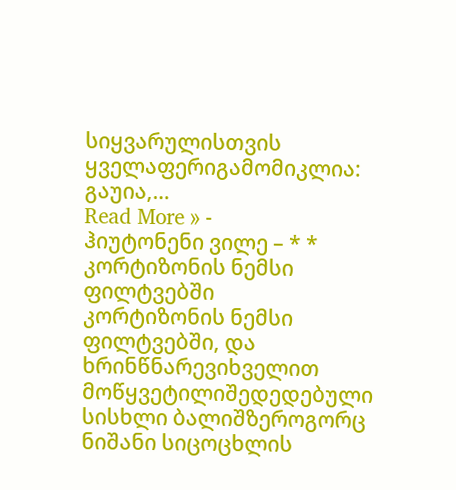სიყვარულისთვის ყველაფერიგამომიკლია: გაუია,…
Read More » -
ჰიუტონენი ვილე – * * კორტიზონის ნემსი ფილტვებში
კორტიზონის ნემსი ფილტვებში, და ხრინწნარევიხველით მოწყვეტილიშედედებული სისხლი ბალიშზეროგორც ნიშანი სიცოცხლის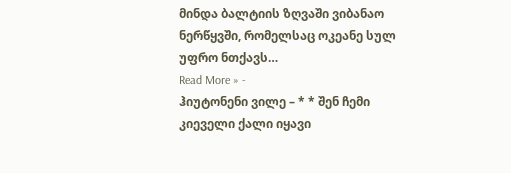მინდა ბალტიის ზღვაში ვიბანაო ნერწყვში, რომელსაც ოკეანე სულ უფრო ნთქავს…
Read More » -
ჰიუტონენი ვილე – * * შენ ჩემი კიეველი ქალი იყავი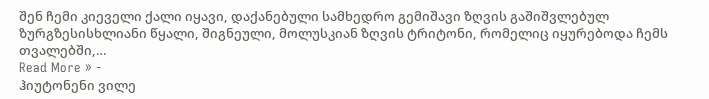შენ ჩემი კიეველი ქალი იყავი, დაქანებული სამხედრო გემიშავი ზღვის გაშიშვლებულ ზურგზესისხლიანი წყალი, შიგნეული, მოლუსკიან ზღვის ტრიტონი, რომელიც იყურებოდა ჩემს თვალებში,…
Read More » -
ჰიუტონენი ვილე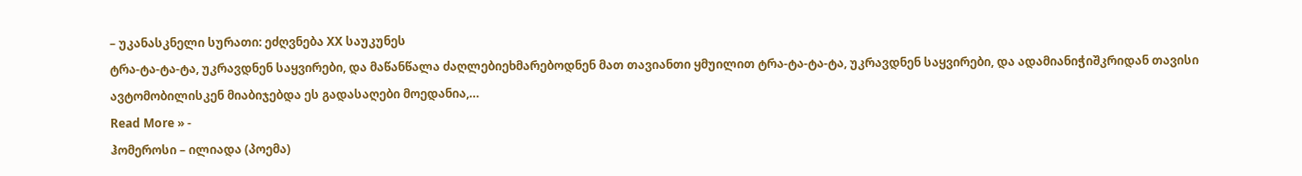– უკანასკნელი სურათი: ეძღვნება XX საუკუნეს
ტრა-ტა-ტა-ტა, უკრავდნენ საყვირები, და მაწანწალა ძაღლებიეხმარებოდნენ მათ თავიანთი ყმუილით ტრა-ტა-ტა-ტა, უკრავდნენ საყვირები, და ადამიანიჭიშკრიდან თავისი ავტომობილისკენ მიაბიჯებდა ეს გადასაღები მოედანია,…
Read More » -
ჰომეროსი – ილიადა (პოემა)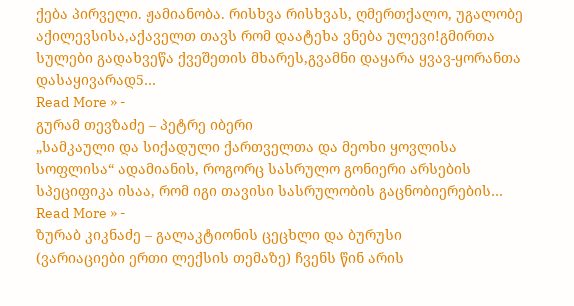ქება პირველი. ჟამიანობა. რისხვა რისხვას, ღმერთქალო, უგალობე აქილევსისა,აქაველთ თავს რომ დაატეხა ვნება ულევი!გმირთა სულები გადახვეწა ქვეშეთის მხარეს,გვამნი დაყარა ყვავ-ყორანთა დასაყივარად5…
Read More » -
გურამ თევზაძე – პეტრე იბერი
„სამკაული და სიქადული ქართველთა და მეოხი ყოვლისა სოფლისა“ ადამიანის, როგორც სასრულო გონიერი არსების სპეციფიკა ისაა, რომ იგი თავისი სასრულობის გაცნობიერების…
Read More » -
ზურაბ კიკნაძე – გალაკტიონის ცეცხლი და ბურუსი
(ვარიაციები ერთი ლექსის თემაზე) ჩვენს წინ არის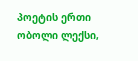პოეტის ერთი ობოლი ლექსი,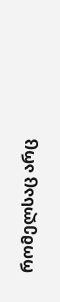რომელსაც არც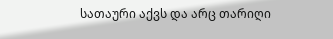სათაური აქვს და არც თარიღი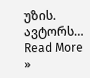უზის. ავტორს…
Read More »